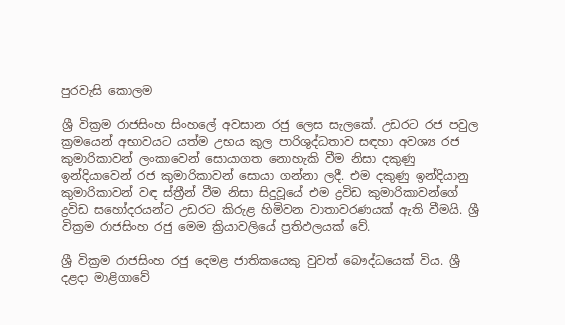පුරවැසි කොලම

ශ්‍රී වික්‍රම රාජසිංහ සිංහලේ අවසාන රජු ලෙස සැලකේ. උඩරට රජ පවුල ක්‍රමයෙන් අභාවයට යත්ම උභය කුල පාරිශුද්ධතාව සඳහා අවශ්‍ය රජ කුමාරිකාවන් ලංකාවෙන් සොයාගත නොහැකි වීම නිසා දකුණු ඉන්දියාවෙන් රජ කුමාරිකාවන් සොයා ගන්නා ලදී. එම දකුණු ඉන්දියානු කුමාරිකාවන් වඳ ස්ත්‍රීන් වීම නිසා සිදුවූයේ එම ද්‍රවිඩ කුමාරිකාවන්ගේ ද්‍රවිඩ සහෝදරයන්ට උඩරට කිරුළ හිමිවන වාතාවරණයක් ඇති වීමයි. ශ්‍රී වික්‍රම රාජසිංහ රජු මෙම ක්‍රියාවලියේ ප්‍රතිඵලයක් වේ.

ශ්‍රී වික්‍රම රාජසිංහ රජු දෙමළ ජාතිකයෙකු වුවත් බෞද්ධයෙක් විය. ශ්‍රී දළදා මාළිගාවේ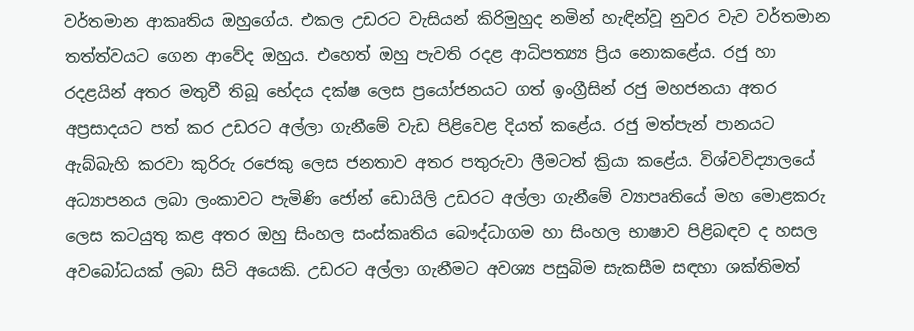වර්තමාන ආකෘතිය ඔහුගේය. එකල උඩරට වැසියන් කිරිමුහුද නමින් හැඳින්වූ නුවර වැව වර්තමාන තත්ත්වයට ගෙන ආවේද ඔහුය. එහෙත් ඔහු පැවති රදළ ආධිපත්‍ය්‍ය ප්‍රිය නොකළේය. රජු හා රදළයින් අතර මතුවී තිබූ භේදය දක්ෂ ලෙස ප්‍රයෝජනයට ගත් ඉංග්‍රීසින් රජු මහජනයා අතර අප්‍රසාදයට පත් කර උඩරට අල්ලා ගැනීමේ වැඩ පිළිවෙළ දියත් කළේය. රජු මත්පැන් පානයට ඇබ්බැහි කරවා කුරිරු රජෙකු ලෙස ජනතාව අතර පතුරුවා ලීමටත් ක්‍රියා කළේය. විශ්වවිද්‍යාලයේ අධ්‍යාපනය ලබා ලංකාවට පැමිණි ජෝන් ඩොයිලි උඩරට අල්ලා ගැනීමේ ව්‍යාපෘතියේ මහ මොළකරු ලෙස කටයුතු කළ අතර ඔහු සිංහල සංස්කෘතිය බෞද්ධාගම හා සිංහල භාෂාව පිළිබඳව ද හසල අවබෝධයක් ලබා සිටි අයෙකි. උඩරට අල්ලා ගැනීමට අවශ්‍ය පසුබිම සැකසීම සඳහා ශක්තිමත්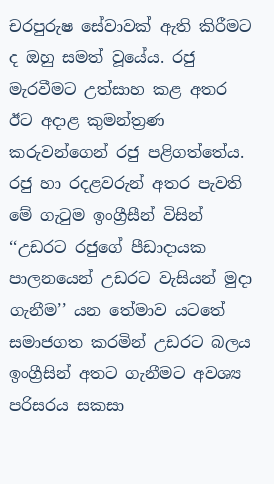චරපුරුෂ සේවාවක් ඇති කිරීමට ද ඔහු සමත් වූයේය. රජු මැරවීමට උත්සාහ කළ අතර ඊට අදාළ කුමන්ත්‍රණ කරුවන්ගෙන් රජු පළිගත්තේය. රජු හා රදළවරුන් අතර පැවති මේ ගැටුම ඉංග්‍රීසීන් විසින් ‘‘උඩරට රජුගේ පීඩාදායක පාලනයෙන් උඩරට වැසියන් මුදා ගැනීම’’ යන තේමාව යටතේ සමාජගත කරමින් උඩරට බලය ඉංග්‍රීසින් අතට ගැනීමට අවශ්‍ය පරිසරය සකසා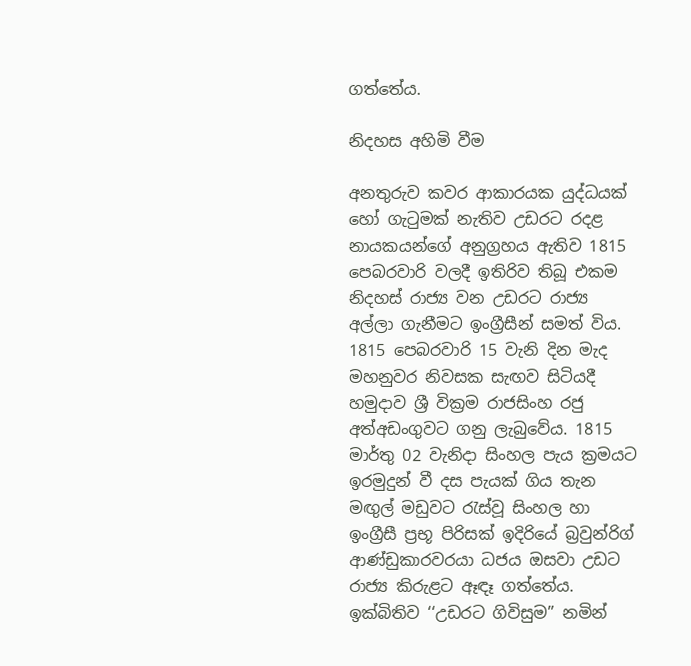ගත්තේය.

නිදහස අහිමි වීම

අනතුරුව කවර ආකාරයක යුද්ධයක් හෝ ගැටුමක් නැතිව උඩරට රදළ නායකයන්ගේ අනුග්‍රහය ඇතිව 1815 පෙබරවාරි වලදී ඉතිරිව තිබූ එකම නිදහස් රාජ්‍ය වන උඩරට රාජ්‍ය අල්ලා ගැනීමට ඉංග්‍රීසීන් සමත් විය. 1815 පෙබරවාරි 15 වැනි දින මැද මහනුවර නිවසක සැඟව සිටියදී හමුදාව ශ්‍රී වික්‍රම රාජසිංහ රජු අත්අඩංගුවට ගනු ලැබුවේය. 1815 මාර්තු 02 වැනිදා සිංහල පැය ක්‍රමයට ඉරමුදුන් වී දස පැයක් ගිය තැන මඟුල් මඩුවට රැස්වූ සිංහල හා ඉංග්‍රීසී ප්‍රභූ පිරිසක් ඉදිරියේ බ්‍රවුන්රිග් ආණ්ඩුකාරවරයා ධජය ඔසවා උඩට රාජ්‍ය කිරුළට ඈඳෑ ගත්තේය. ඉක්බිතිව ‘‘උඩරට ගිවිසුම’’ නමින්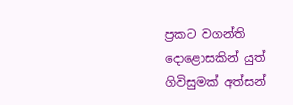ප්‍රකට වගන්ති දොළොසකින් යුත් ගිවිසුමක් අත්සන්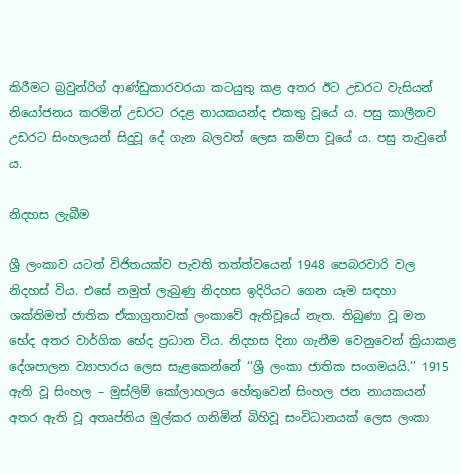කිරීමට බ්‍රවුන්රිග් ආණ්ඩුකාරවරයා කටයුතු කළ අතර ඊට උඩරට වැසියන් නියෝජනය කරමින් උඩරට රදළ නායකයන්ද එකතු වූයේ ය. පසු කාලීනව උඩරට සිංහලයන් සිදුවූ දේ ගැන බලවත් ලෙස කම්පා වූයේ ය. පසු තැවුනේ ය.

නිදහස ලැබීම

ශ්‍රී ලංකාව යටත් විජිතයක්ව පැවති තත්ත්වයෙන් 1948 පෙබරවාරි වල නිදහස් විය. එසේ නමුත් ලැබුණු නිදහස ඉදිරියට ගෙන යෑම සඳහා ශක්තිමත් ජාතික ඒකාග්‍රතාවක් ලංකාවේ ඇතිවූයේ නැත. තිබුණා වූ මත භේද අතර වාර්ගික භේද ප්‍රධාන විය. නිදහස දිනා ගැනීම වෙනුවෙන් ක්‍රියාකළ දේශපාලන ව්‍යාපාරය ලෙස සැළකෙන්නේ ‘‘ශ්‍රී ලංකා ජාතික සංගමයයි.’’ 1915 ඇති වූ සිංහල – මුස්ලිම් කෝලාහලය හේතුවෙන් සිංහල ජන නායකයන් අතර ඇති වූ අතෘප්තිය මුල්කර ගනිමින් බිහිවූ සංවිධානයක් ලෙස ලංකා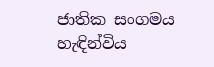ජාතික සංගමය හැඳින්විය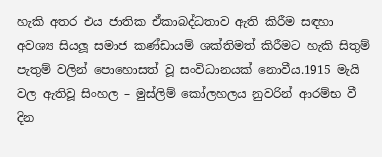හැකි අතර එය ජාතික ඒකාබද්ධතාව ඇති කිරීම සඳහා අවශ්‍ය සියලූ සමාජ කණ්ඩායම් ශක්තිමත් කිරීමට හැකි සිතුම් පැතුම් වලින් පොහොසත් වූ සංවිධානයක් නොවීය.1915 මැයි වල ඇතිවූ සිංහල – මුස්ලිම් කෝලහලය නුවරින් ආරම්භ වී දින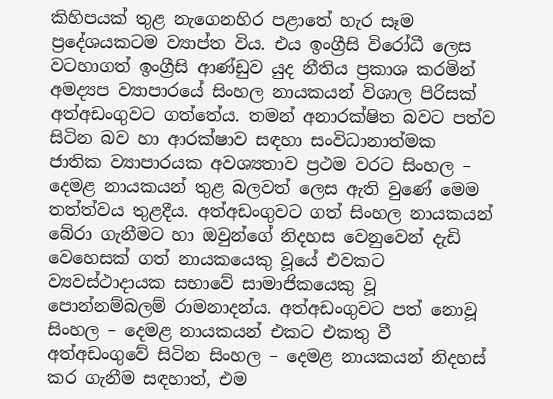කිහිපයක් තුළ නැගෙනහිර පළාතේ හැර සෑම ප්‍රදේශයකටම ව්‍යාප්ත විය. එය ඉංග්‍රීසි විරෝධී ලෙස වටහාගත් ඉංග්‍රීසි ආණ්ඩුව යුද නීතිය ප්‍රකාශ කරමින් අමද්‍යප ව්‍යාපාරයේ සිංහල නායකයන් විශාල පිරිසක් අත්අඩංගුවට ගත්තේය. තමන් අනාරක්ෂිත බවට පත්ව සිටින බව හා ආරක්ෂාව සඳහා සංවිධානාත්මක ජාතික ව්‍යාපාරයක අවශ්‍යතාව ප්‍රථම වරට සිංහල – දෙමළ නායකයන් තුළ බලවත් ලෙස ඇති වුණේ මෙම තත්ත්වය තුළදීය. අත්අඩංගුවට ගත් සිංහල නායකයන් බේරා ගැනීමට හා ඔවුන්ගේ නිදහස වෙනුවෙන් දැඩි වෙහෙසක් ගත් නායකයෙකු වූයේ එවකට ව්‍යවස්ථාදායක සභාවේ සාමාජිකයෙකු වූ පොන්නම්බලම් රාමනාදන්ය. අත්අඩංගුවට පත් නොවූ සිංහල – දෙමළ නායකයන් එකට එකතු වී අත්අඩංගුවේ සිටින සිංහල – දෙමළ නායකයන් නිදහස් කර ගැනීම සඳහාත්, එම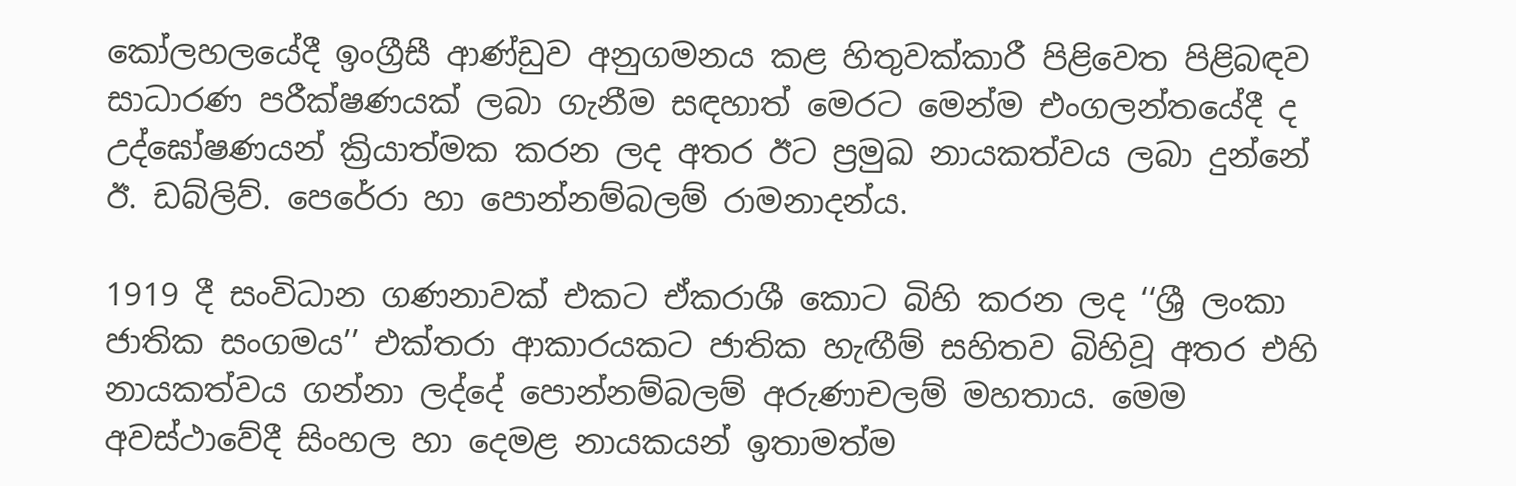කෝලහලයේදී ඉංග්‍රීසී ආණ්ඩුව අනුගමනය කළ හිතුවක්කාරී පිළිවෙත පිළිබඳව සාධාරණ පරීක්ෂණයක් ලබා ගැනීම සඳහාත් මෙරට මෙන්ම එංගලන්තයේදී ද උද්ඝෝෂණයන් ක්‍රියාත්මක කරන ලද අතර ඊට ප්‍රමුඛ නායකත්වය ලබා දුන්නේ ඊ. ඩබ්ලිව්. පෙරේරා හා පොන්නම්බලම් රාමනාදන්ය.

1919 දී සංවිධාන ගණනාවක් එකට ඒකරාශී කොට බිහි කරන ලද ‘‘ශ්‍රී ලංකා ජාතික සංගමය’’ එක්තරා ආකාරයකට ජාතික හැඟීම් සහිතව බිහිවූ අතර එහි නායකත්වය ගන්නා ලද්දේ පොන්නම්බලම් අරුණාචලම් මහතාය. මෙම අවස්ථාවේදී සිංහල හා දෙමළ නායකයන් ඉතාමත්ම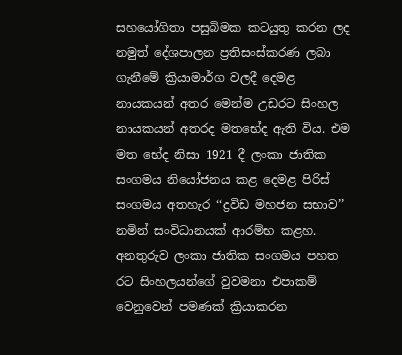සහයෝගිතා පසුබිමක කටයුතු කරන ලද නමුත් දේශපාලන ප්‍රතිසංස්කරණ ලබා ගැනීමේ ක්‍රියාමාර්ග වලදී දෙමළ නායකයන් අතර මෙන්ම උඩරට සිංහල නායකයන් අතරද මතභේද ඇති විය. එම මත භේද නිසා 1921 දී ලංකා ජාතික සංගමය නියෝජනය කළ දෙමළ පිරිස් සංගමය අතහැර ‘‘ද්‍රවිඩ මහජන සභාව’’ නමින් සංවිධානයක් ආරම්භ කළහ. අනතුරුව ලංකා ජාතික සංගමය පහත රට සිංහලයන්ගේ වුවමනා එපාකම් වෙනුවෙන් පමණක් ක්‍රියාකරන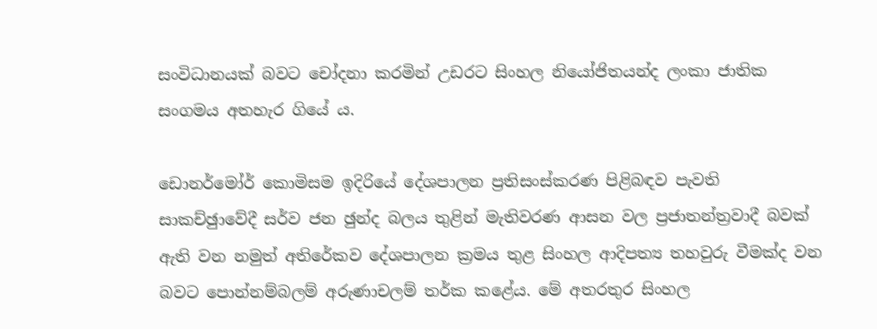සංවිධානයක් බවට චෝදනා කරමින් උඩරට සිංහල නියෝජිතයන්ද ලංකා ජාතික සංගමය අතහැර ගියේ ය.

ඩොනර්මෝර් කොමිසම ඉදිරියේ දේශපාලන ප්‍රතිසංස්කරණ පිළිබඳව පැවති සාකච්ඡුාවේදී සර්ව ජන ඡුන්ද බලය තුළින් මැතිවරණ ආසන වල ප්‍රජාතන්ත්‍රවාදී බවක් ඇති වන නමුත් අතිරේකව දේශපාලන ක්‍රමය තුළ සිංහල ආදිපත්‍ය තහවුරු වීමක්ද වන බවට පොන්නම්බලම් අරුණාචලම් තර්ක කළේය. මේ අතරතුර සිංහල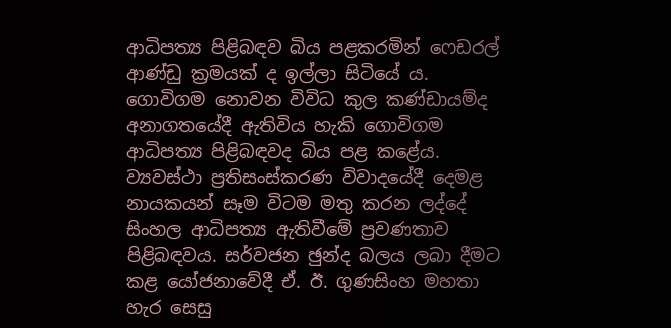ආධිපත්‍ය පිළිබඳව බිය පළකරමින් ෆෙඩරල් ආණ්ඩු ක්‍රමයක් ද ඉල්ලා සිටියේ ය. ගොවිගම නොවන විවිධ කුල කණ්ඩායම්ද අනාගතයේදී ඇතිවිය හැකි ගොවිගම ආධිපත්‍ය පිළිබඳවද බිය පළ කළේය. ව්‍යවස්ථා ප්‍රතිසංස්කරණ විවාදයේදී දෙමළ නායකයන් සෑම විටම මතු කරන ලද්දේ සිංහල ආධිපත්‍ය ඇතිවීමේ ප්‍රවණතාව පිළිබඳවය. සර්වජන ඡුන්ද බලය ලබා දීමට කළ යෝජනාවේදී ඒ. ඊ. ගුණසිංහ මහතා හැර සෙසු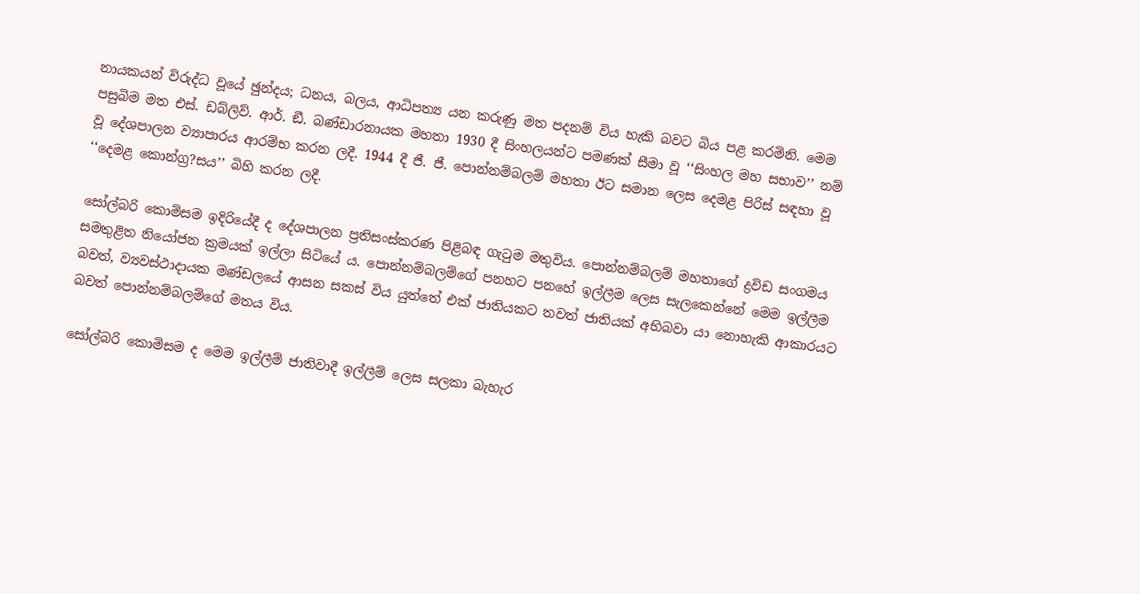නායකයන් විරුද්ධ වූයේ ඡුන්දය; ධනය, බලය, ආධිපත්‍ය යන කරුණු මත පදනම් විය හැකි බවට බිය පළ කරමිනි. මෙම පසුබිම මත එස්. ඩබ්ලිව්. ආර්. ඞී. බණ්ඩාරනායක මහතා 1930 දී සිංහලයන්ට පමණක් සීමා වූ ‘‘සිංහල මහ සභාව’’ නම් වූ දේශපාලන ව්‍යාපාරය ආරම්භ කරන ලදී. 1944 දී ජී. ජී. පොන්නම්බලම් මහතා ඊට සමාන ලෙස දෙමළ පිරිස් සඳහා වූ ‘‘දෙමළ කොන්ග්‍ර?සය’’ බිහි කරන ලදී.

සෝල්බරි කොමිසම ඉදිරියේදී ද දේශපාලන ප්‍රතිසංස්කරණ පිළිබඳ ගැටුම මතුවිය. පොන්නම්බලම් මහතාගේ ද්‍රවිඩ සංගමය සමතුළිත නියෝජන ක්‍රමයක් ඉල්ලා සිටියේ ය. පොන්නම්බලම්ගේ පනහට පනහේ ඉල්ලීම ලෙස සැලකෙන්නේ මෙම ඉල්ලීම බවත්, ව්‍යවස්ථාදායක මණ්ඩලයේ ආසන සකස් විය යුත්තේ එක් ජාතියකට තවත් ජාතියක් අභිබවා යා නොහැකි ආකාරයට බවත් පොන්නම්බලම්ගේ මතය විය.

සෝල්බරි කොමිසම ද මෙම ඉල්ලීම් ජාතිවාදී ඉල්ලීම් ලෙස සලකා බැහැර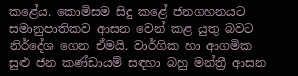කළේය. කොමිසම සිදු කළේ ජනගහනයට සමානුපාතිකව ආසන වෙන් කළ යුතු බවට නිර්දේශ ගෙන ඒමයි. වාර්ගික හා ආගමික සුළු ජන කණ්ඩායම් සඳහා බහු මන්ත්‍රී ආසන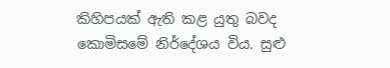කිහිපයක් ඇති කළ යුතු බවද කොමිසමේ නිර්දේශය විය. සුළු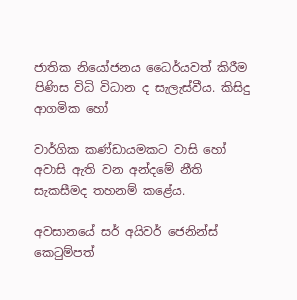ජාතික නියෝජනය ධෛර්යවත් කිරීම පිණිස විධි විධාන ද සැලැස්වීය. කිසිදු ආගමික හෝ

වාර්ගික කණ්ඩායමකට වාසි හෝ අවාසි ඇති වන අන්දමේ නීති සැකසීමද තහනම් කළේය.

අවසානයේ සර් අයිවර් ජෙනින්ස් කෙටුම්පත්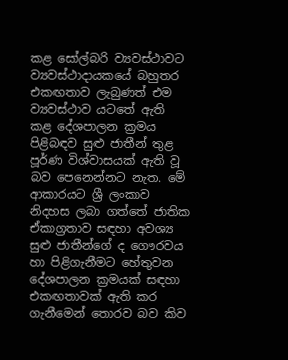කළ සෝල්බරි ව්‍යවස්ථාවට ව්‍යවස්ථාදායකයේ බහුතර එකඟතාව ලැබුණත් එම ව්‍යවස්ථාව යටතේ ඇති කළ දේශපාලන ක්‍රමය පිළිබඳව සුළු ජාතීන් තුළ පූර්ණ විශ්වාසයක් ඇති වූ බව පෙනෙන්නට නැත. මේ ආකාරයට ශ්‍රී ලංකාව නිදහස ලබා ගත්තේ ජාතික ඒකාග්‍රතාව සඳහා අවශ්‍ය සුළු ජාතීන්ගේ ද ගෞරවය හා පිළිගැනීමට හේතුවන දේශපාලන ක්‍රමයක් සඳහා එකඟතාවක් ඇති කර ගැනීමෙන් තොරව බව කිව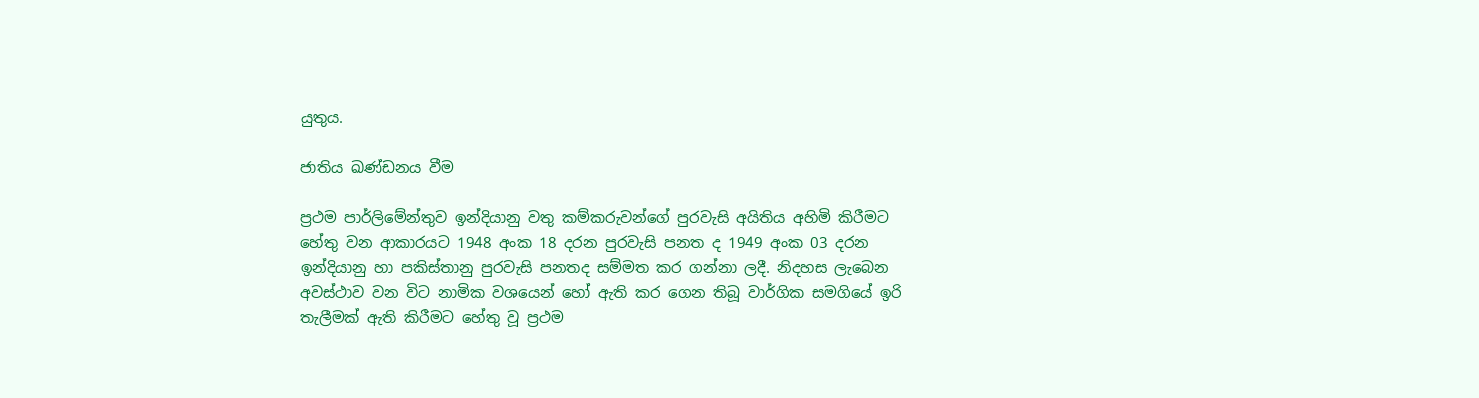යුතුය.

ජාතිය ඛණ්ඩනය වීම

ප්‍රථම පාර්ලිමේන්තුව ඉන්දියානු වතු කම්කරුවන්ගේ පුරවැසි අයිතිය අහිමි කිරීමට හේතු වන ආකාරයට 1948 අංක 18 දරන පුරවැසි පනත ද 1949 අංක 03 දරන ඉන්දියානු හා පකිස්තානු පුරවැසි පනතද සම්මත කර ගන්නා ලදී. නිදහස ලැබෙන අවස්ථාව වන විට නාමික වශයෙන් හෝ ඇති කර ගෙන තිබූ වාර්ගික සමගියේ ඉරි තැලීමක් ඇති කිරීමට හේතු වූ ප්‍රථම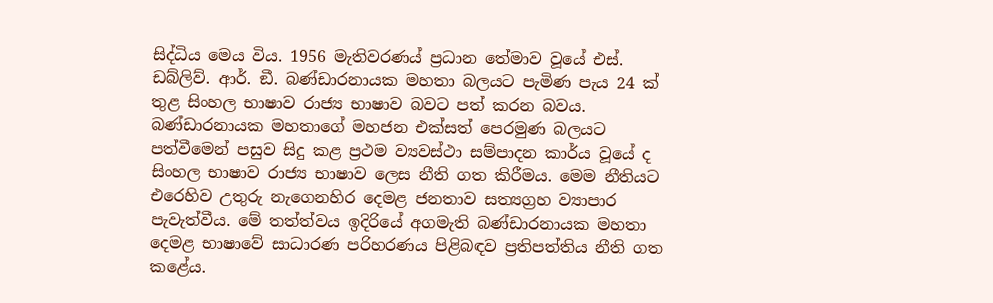සිද්ධිය මෙය විය. 1956 මැතිවරණය් ප්‍රධාන තේමාව වූයේ එස්. ඩබ්ලිව්. ආර්. ඞී. බණ්ඩාරනායක මහතා බලයට පැමිණ පැය 24 ක් තුළ සිංහල භාෂාව රාජ්‍ය භාෂාව බවට පත් කරන බවය. බණ්ඩාරනායක මහතාගේ මහජන එක්සත් පෙරමුණ බලයට පත්වීමෙන් පසුව සිදු කළ ප්‍රථම ව්‍යවස්ථා සම්පාදන කාර්ය වූයේ ද සිංහල භාෂාව රාජ්‍ය භාෂාව ලෙස නීති ගත කිරීමය. මෙම නීතියට එරෙහිව උතුරු නැගෙනහිර දෙමළ ජනතාව සත්‍යග්‍රහ ව්‍යාපාර පැවැත්වීය. මේ තත්ත්වය ඉදිරියේ අගමැති බණ්ඩාරනායක මහතා දෙමළ භාෂාවේ සාධාරණ පරිහරණය පිළිබඳව ප්‍රතිපත්තිය නීති ගත කළේය.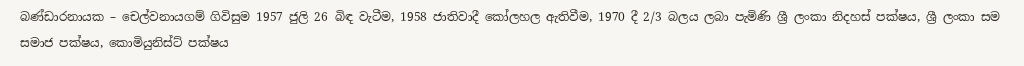බණ්ඩාරනායක – චෙල්වනායගම් ගිවිසුම 1957 ජුලි 26 බිඳ වැටීම, 1958 ජාතිවාදී කෝලහල ඇතිවීම, 1970 දී 2/3 බලය ලබා පැමිණි ශ්‍රී ලංකා නිදහස් පක්ෂය, ශ්‍රී ලංකා සම සමාජ පක්ෂය, කොමියුනිස්ට් පක්ෂය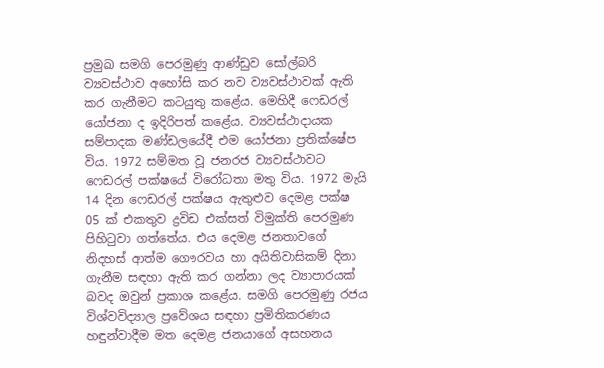ප්‍රමුඛ සමගි පෙරමුණු ආණ්ඩුව සෝල්බරි ව්‍යවස්ථාව අහෝසි කර නව ව්‍යවස්ථාවක් ඇති කර ගැනීමට කටයුතු කළේය. මෙහිදී ෆෙඩරල් යෝජනා ද ඉදිරිපත් කළේය. ව්‍යවස්ථාදායක සම්පාදක මණ්ඩලයේදී එම යෝජනා ප්‍රතික්ෂේප විය. 1972 සම්මත වූ ජනරජ ව්‍යවස්ථාවට ෆෙඩරල් පක්ෂයේ විරෝධතා මතු විය. 1972 මැයි 14 දින ෆෙඩරල් පක්ෂය ඇතුළුව දෙමළ පක්ෂ 05 ක් එකතුව ද්‍රවිඩ එක්සත් විමුක්ති පෙරමුණ පිහිටුවා ගත්තේය. එය දෙමළ ජනතාවගේ නිදහස් ආත්ම ගෞරවය හා අයිතිවාසිකම් දිනා ගැනීම සඳහා ඇති කර ගන්නා ලද ව්‍යාපාරයක් බවද ඔවුන් ප්‍රකාශ කළේය. සමගි පෙරමුණු රජය විශ්වවිද්‍යාල ප්‍රවේශය සඳහා ප්‍රමිතිකරණය හඳුන්වාදීම මත දෙමළ ජනයාගේ අසහනය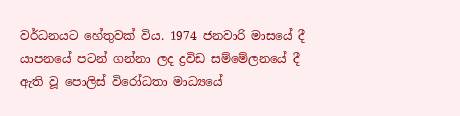වර්ධනයට හේතුවක් විය. 1974 ජනවාරි මාසයේ දී යාපනයේ පටන් ගන්නා ලද ද්‍රවිඩ සම්මේලනයේ දී ඇති වූ පොලිස් විරෝධතා මාධ්‍යයේ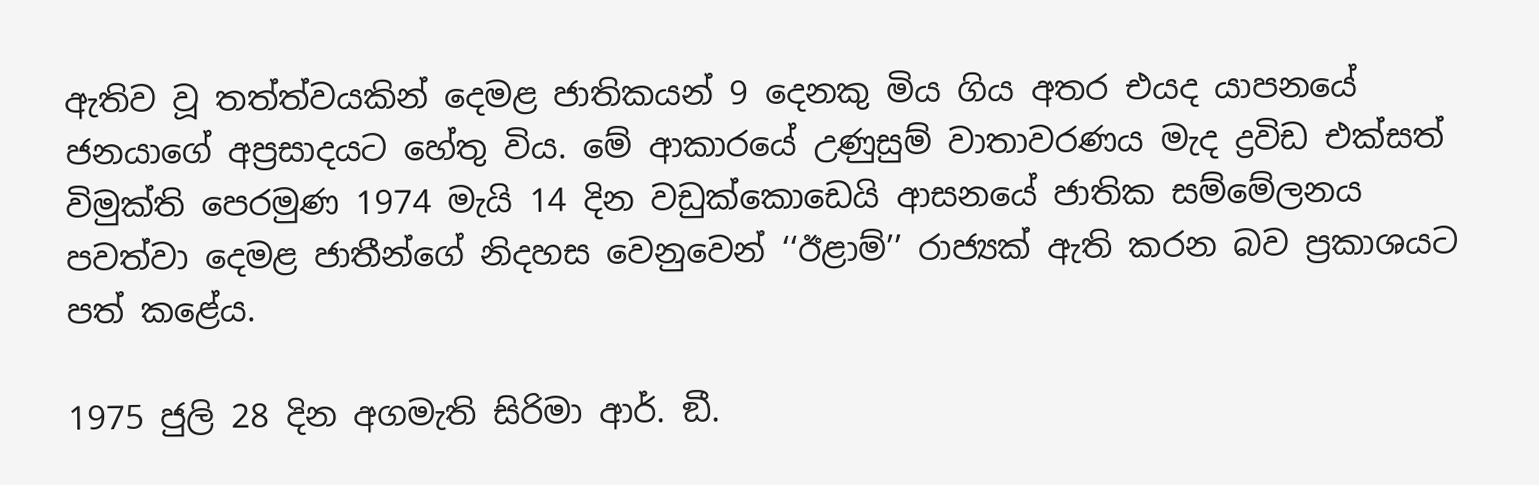ඇතිව වූ තත්ත්වයකින් දෙමළ ජාතිකයන් 9 දෙනකු මිය ගිය අතර එයද යාපනයේ ජනයාගේ අප්‍රසාදයට හේතු විය. මේ ආකාරයේ උණුසුම් වාතාවරණය මැද ද්‍රවිඩ එක්සත් විමුක්ති පෙරමුණ 1974 මැයි 14 දින වඩුක්කොඩෙයි ආසනයේ ජාතික සම්මේලනය පවත්වා දෙමළ ජාතීන්ගේ නිදහස වෙනුවෙන් ‘‘ඊළාම්’’ රාජ්‍යක් ඇති කරන බව ප්‍රකාශයට පත් කළේය.

1975 ජුලි 28 දින අගමැති සිරිමා ආර්. ඞී.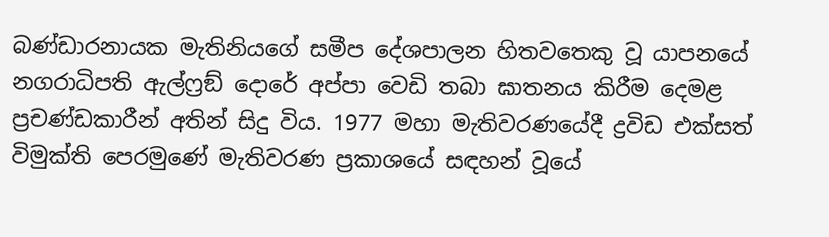බණ්ඩාරනායක මැතිනියගේ සමීප දේශපාලන හිතවතෙකු වූ යාපනයේ නගරාධිපති ඇල්ෆ්‍රඞ් දොරේ අප්පා වෙඩි තබා ඝාතනය කිරීම දෙමළ ප්‍රචණ්ඩකාරීන් අතින් සිදු විය. 1977 මහා මැතිවරණයේදී ද්‍රවිඩ එක්සත් විමුක්ති පෙරමුණේ මැතිවරණ ප්‍රකාශයේ සඳහන් වූයේ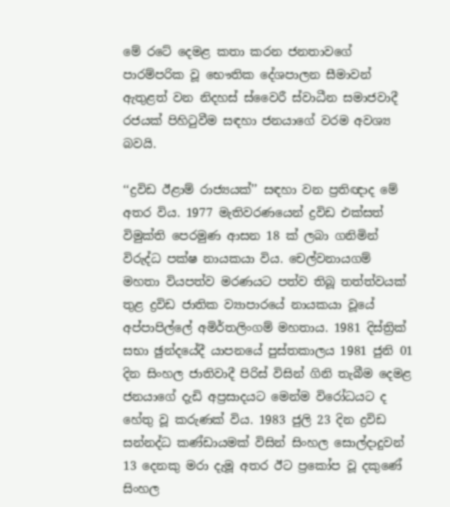මේ රටේ දෙමළ කතා කරන ජනතාවගේ පාරම්පරික වූ භෞතික දේශපාලන සීමාවන් ඇතුළත් වන නිදහස් ස්වෛරී ස්වාධීන සමාජවාදී රජයක් පිහිටුවීම සඳහා ජනයාගේ වරම අවශ්‍ය බවයි.

‘‘ද්‍රවිඩ ඊළාම් රාජ්‍යයක්’’ සඳහා වන ප්‍රතිඥාද මේ අතර විය. 1977 මැතිවරණයෙන් ද්‍රවිඩ එක්සත් විමුක්ති පෙරමුණ ආසන 18 ක් ලබා ගනිමින් විරුද්ධ පක්ෂ නායකයා විය. චෙල්වනායගම් මහතා වියපත්ව මරණයට පත්ව තිබූ තත්ත්වයක් තුළ ද්‍රවිඩ ජාතික ව්‍යාපාරයේ නායකයා වූයේ අප්පාපිල්ලේ අමිර්තලිංගම් මහතාය. 1981 දිස්ත්‍රික් සභා ඡුන්දයේදී යාපනයේ පුස්තකාලය 1981 ජුනි 01 දින සිංහල ජාතිවාදී පිරිස් විසින් ගිනි තැබීම දෙමළ ජනයාගේ දැඩි අප්‍රසාදයට මෙන්ම විරෝධයට ද හේතු වූ කරුණක් විය. 1983 ජුලි 23 දින ද්‍රවිඩ සන්නද්ධ කණ්ඩායමක් විසින් සිංහල සොල්දාදුවන් 13 දෙනකු මරා දැමූ අතර ඊට ප්‍රකෝප වූ දකුණේ සිංහල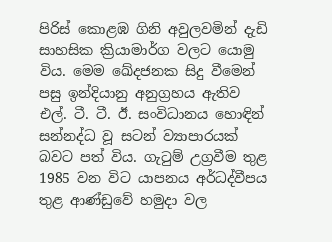පිරිස් කොළඹ ගිනි අවුලවමින් දැඩි සාහසික ක්‍රියාමාර්ග වලට යොමු විය. මෙම ඛේදජනක සිදු වීමෙන් පසු ඉන්දියානු අනුග්‍රහය ඇතිව එල්. ටී. ටී. ඊ. සංවිධානය හොඳින් සන්නද්ධ වූ සටන් ව්‍යාපාරයක් බවට පත් විය. ගැටුම් උග්‍රවීම තුළ 1985 වන විට යාපනය අර්ධද්වීපය තුළ ආණ්ඩුවේ හමුදා වල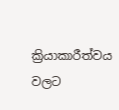ක්‍රියාකාරීත්වය වලට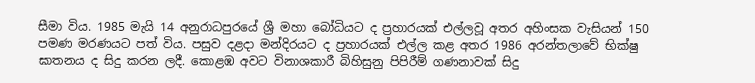සීමා විය. 1985 මැයි 14 අනුරාධපුරයේ ශ්‍රී මහා බෝධියට ද ප්‍රහාරයක් එල්ලවූ අතර අහිංසක වැසියන් 150 පමණ මරණයට පත් විය. පසුව දළදා මන්දිරයට ද ප්‍රහාරයක් එල්ල කළ අතර 1986 අරන්තලාවේ භික්ෂු ඝාතනය ද සිදු කරන ලදී. කොළඹ අවට විනාශකාරී බිහිසුනු පිපිරීම් ගණනාවක් සිදු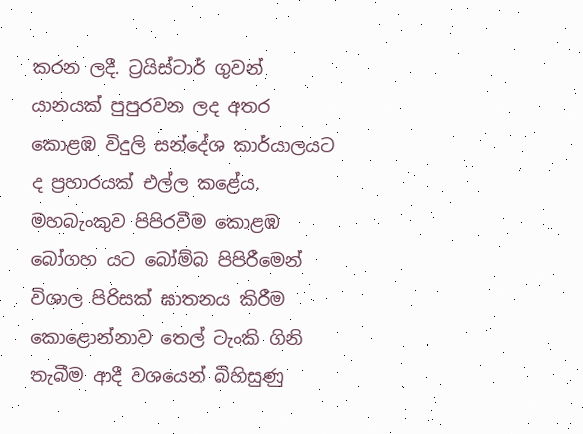කරන ලදී. ට්‍රයිස්ටාර් ගුවන් යානයක් පුපුරවන ලද අතර කොළඹ විදුලි සන්දේශ කාර්යාලයට ද ප්‍රහාරයක් එල්ල කළේය. මහබැංකුව පිපිරවීම කොළඹ බෝගහ යට බෝම්බ පිපිරීමෙන් විශාල පිරිසක් ඝාතනය කිරීම කොළොන්නාව තෙල් ටැංකි ගිනි තැබීම ආදී වශයෙන් බිහිසුණු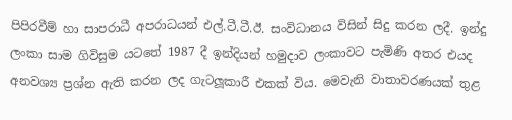පිපිරවීම් හා සාපරාධී අපරාධයන් එල්.ටී.ටී.ඊ. සංවිධානය විසින් සිදු කරන ලදී. ඉන්දු ලංකා සාම ගිවිසුම යටතේ 1987 දී ඉන්දියන් හමුදාව ලංකාවට පැමිණි අතර එයද අනවශ්‍ය ප්‍රශ්න ඇති කරන ලද ගැටලූකාරී එකක් විය. මෙවැනි වාතාවරණයක් තුළ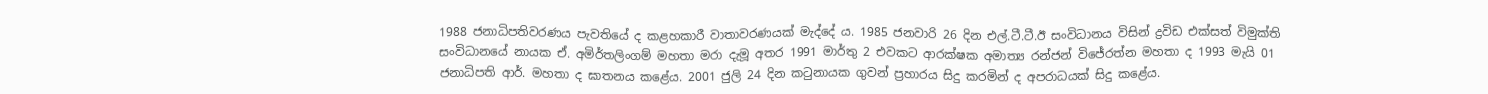1988 ජනාධිපතිවරණය පැවතියේ ද කළහකාරී වාතාවරණයක් මැද්දේ ය. 1985 ජනවාරි 26 දින එල්.ටී.ටී.ඊ සංවිධානය විසින් ද්‍රවිඩ එක්සත් විමුක්ති සංවිධානයේ නායක ඒ. අමිර්තලිංගම් මහතා මරා දැමූ අතර 1991 මාර්තු 2 එවකට ආරක්ෂක අමාත්‍ය රන්ජන් විජේරත්න මහතා ද 1993 මැයි 01 ජනාධිපති ආර්. මහතා ද ඝාතනය කළේය. 2001 ජුලි 24 දින කටුනායක ගුවන් ප්‍රහාරය සිදු කරමින් ද අපරාධයක් සිදු කළේය.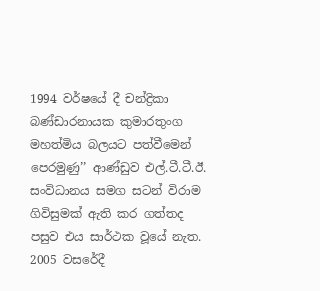1994 වර්ෂයේ දී චන්ද්‍රිකා බණ්ඩාරනායක කුමාරතුංග මහත්මිය බලයට පත්වීමෙන් පෙරමුණු’’ ආණ්ඩුව එල්.ටී.ටී.ඊ. සංවිධානය සමග සටන් විරාම ගිවිසුමක් ඇති කර ගත්තද පසුව එය සාර්ථක වූයේ නැත. 2005 වසරේදී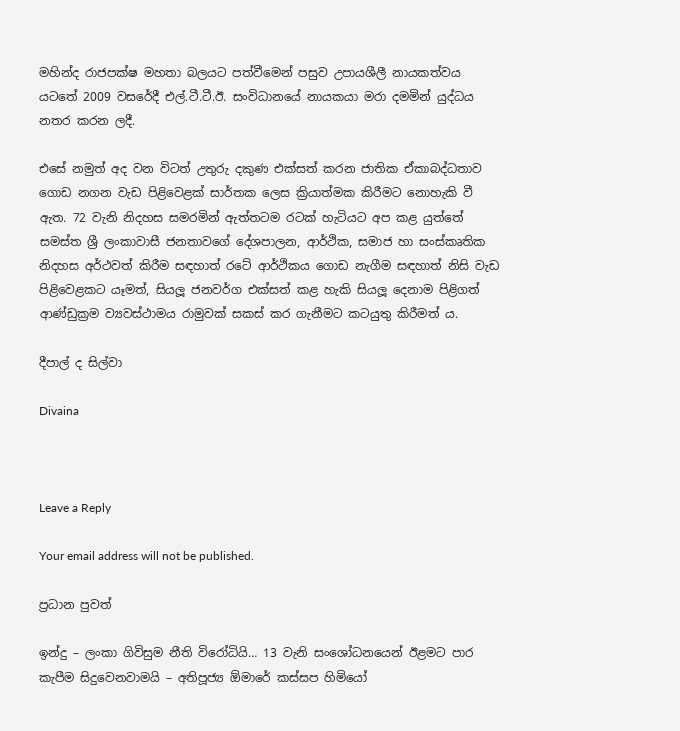මහින්ද රාජපක්ෂ මහතා බලයට පත්වීමෙන් පසුව උපායශීලී නායකත්වය යටතේ 2009 වසරේදී එල්.ටී.ටී.ඊ. සංවිධානයේ නායකයා මරා දමමින් යුද්ධය නතර කරන ලදී.

එසේ නමුත් අද වන විටත් උතුරු දකුණ එක්සත් කරන ජාතික ඒකාබද්ධතාව ගොඩ නගන වැඩ පිළිවෙළක් සාර්තක ලෙස ක්‍රියාත්මක කිරීමට නොහැකි වී ඇත. 72 වැනි නිදහස සමරමින් ඇත්තටම රටක් හැටියට අප කළ යුත්තේ සමස්ත ශ්‍රී ලංකාවාසී ජනතාවගේ දේශපාලන, ආර්ථික, සමාජ හා සංස්කෘතික නිදහස අර්ථවත් කිරීම සඳහාත් රටේ ආර්ථිකය ගොඩ නැගීම සඳහාත් නිසි වැඩ පිළිවෙළකට යෑමත්, සියලූ ජනවර්ග එක්සත් කළ හැකි සියලූ දෙනාම පිළිගත් ආණ්ඩුක්‍රම ව්‍යවස්ථාමය රාමුවක් සකස් කර ගැනීමට කටයුතු කිරීමත් ය.

දීපාල් ද සිල්වා

Divaina



Leave a Reply

Your email address will not be published.

ප්‍රධාන පුවත්

ඉන්දු – ලංකා ගිවිසුම නීති විරෝධියි… 13 වැනි සංශෝධනයෙන් ඊළමට පාර කැපීම සිදුවෙනවාමයි – අතිපූජ්‍ය ඕමාරේ කස්සප හිමියෝ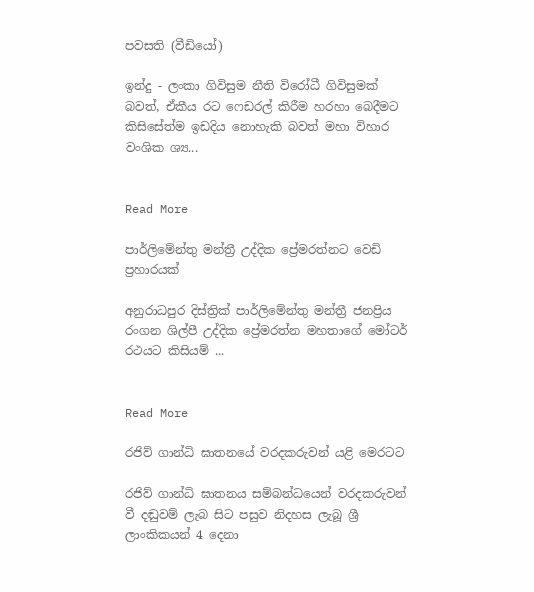පවසති (වීඩියෝ)

ඉන්දු - ලංකා ගිවිසුම නීති විරෝධී ගිවිසුමක් බවත්, ඒකීය රට ෆෙඩරල් කිරීම හරහා බෙදීමට කිසිසේත්ම ඉඩදිය නොහැකි බවත් මහා විහාර වංශික ශ්‍ය...


Read More

පාර්ලිමේන්තු මන්ත්‍රී උද්දික ප්‍රේමරත්නට වෙඩි ප්‍රහාරයක්

අනුරාධපුර දිස්ත්‍රික් පාර්ලිමේන්තු මන්ත්‍රී ජනප්‍රිය රංගන ශිල්පී උද්දික ප්‍රේමරත්න මහතාගේ මෝටර් රථයට කිසියම් ...


Read More

රජිව් ගාන්ධි ඝාතනයේ වරදකරුවන් යළි මෙරටට

රජිව් ගාන්ධි ඝාතනය සම්බන්ධයෙන් වරදකරුවන් වී දඬුවම් ලැබ සිට පසුව නිදහස ලැබූ ශ්‍රී ලාංකිකයන් 4 දෙනා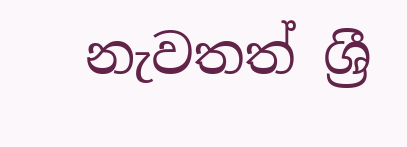නැවතත් ශ්‍රී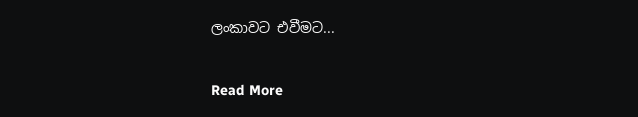ලංකාවට එවීමට...


Read More